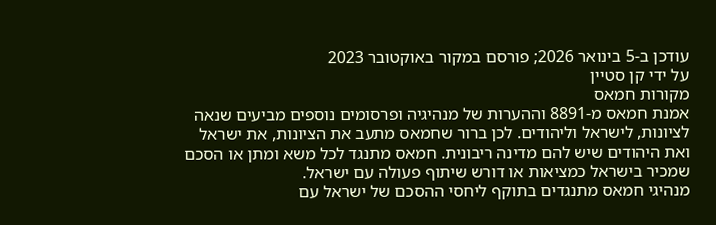עודכן ב-5 בינואר 2026; פורסם במקור באוקטובר 2023
על ידי קן סטיין
מקורות חמאס
אמנת חמאס מ-8891 וההערות של מנהיגיה ופרסומים נוספים מביעים שנאה לציונות, לישראל וליהודים. לכן ברור שחמאס מתעב את הציונות, את ישראל ואת היהודים שיש להם מדינה ריבונית. חמאס מתנגד לכל משא ומתן או הסכם שמכיר בישראל כמציאות או דורש שיתוף פעולה עם ישראל.
מנהיגי חמאס מתנגדים בתוקף ליחסי ההסכם של ישראל עם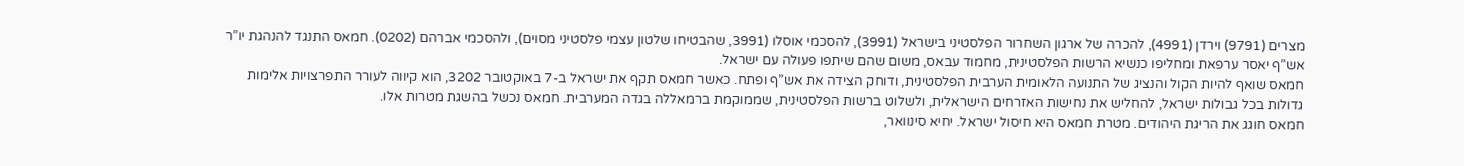מצרים (9791) וירדן (4991), להכרה של ארגון השחרור הפלסטיני בישראל (3991), להסכמי אוסלו (3991, שהבטיחו שלטון עצמי פלסטיני מסוים), ולהסכמי אברהם (0202). חמאס התנגד להנהגת יו”ר אש”ף יאסר ערפאת ומחליפו כנשיא הרשות הפלסטינית, מחמוד עבאס, משום שהם שיתפו פעולה עם ישראל.
חמאס שואף להיות הקול והנציג של התנועה הלאומית הערבית הפלסטינית, ודוחק הצידה את אש”ף ופתח. כאשר חמאס תקף את ישראל ב-7 באוקטובר 3202, הוא קיווה לעורר התפרצויות אלימות גדולות בכל גבולות ישראל, להחליש את נחישות האזרחים הישראלית, ולשלוט ברשות הפלסטינית, שממוקמת ברמאללה בגדה המערבית. חמאס נכשל בהשגת מטרות אלו.
חמאס חוגג את הריגת היהודים. מטרת חמאס היא חיסול ישראל. יחיא סינוואר,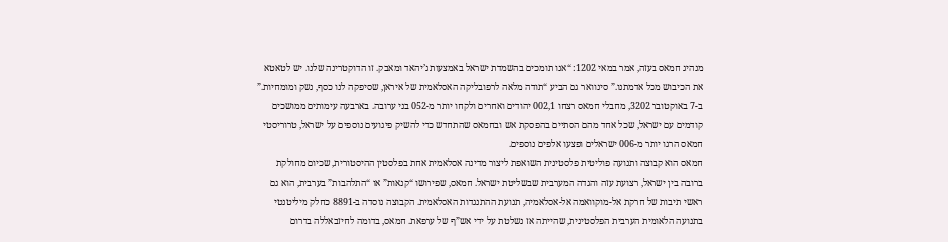מנהיג חמאס בעזה, אמר במאי 1202: “אנו תומכים בהשמדת ישראל באמצעות ג’יהאד ומאבק. זו הדוקטרינה שלנו. יש לטאטא את הכיבוש מכל אדמתנו.” סינוואר גם הביע “תודה מלאה לרפובליקה האסלאמית של איראן, שסיפקה לנו כסף, נשק ומומחיות.”
ב-7 באוקטובר 3202, מחבלי חמאס רצחו 002,1 יהודים ואחרים ולקחו יותר מ-052 בני ערובה. בארבעה עימותים ממושכים קודמים עם ישראל, שכל אחד מהם הסתיים בהפסקת אש ובחמאס שהתחדש כדי להשיק פיגועים נוספים על ישראל, טרוריסטי חמאס הרגו יותר מ-006 ישראלים ופצעו אלפים נוספים.
חמאס הוא קבוצה ותנועה פוליטית פלסטינית השואפת ליצור מדינה אסלאמית אחת בפלסטין ההיסטורית, שכיום מחולקת ברובה בין ישראל, רצועת עזה והגדה המערבית שבשליטת ישראל. חמאס, שפירושו “קנאות” או “התלהבות” בערבית, הוא גם ראשי תיבות של חרקת אל-מוקוואמה אל-אסלאמיה, תנועת ההתנגדות האסלאמית. הקבוצה נוסדה ב-8891 כחלק מיליטנטי בתנועה הלאומית הערבית הפלסטינית, שהייתה אז נשלטת על ידי אש”ף של ערפאת. חמאס, בדומה לחיזבאללה בדרום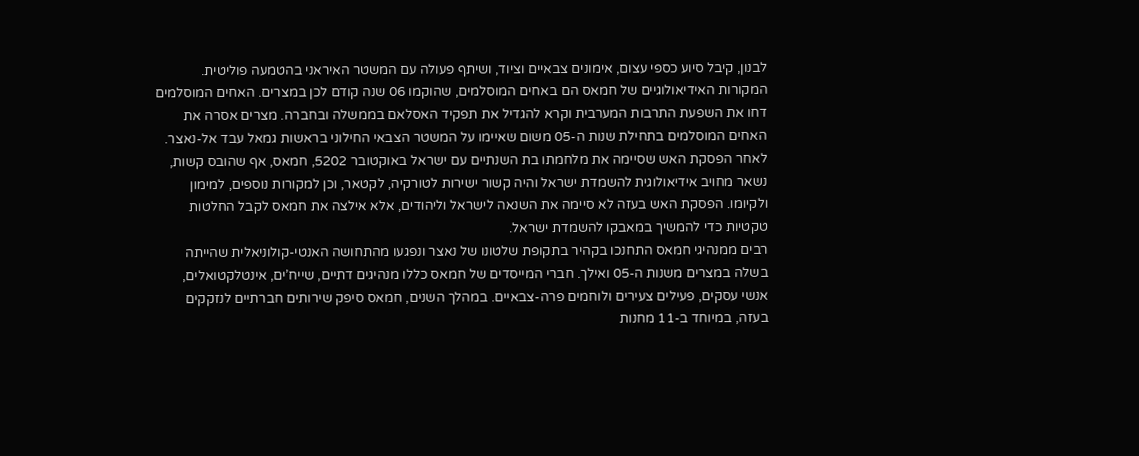לבנון, קיבל סיוע כספי עצום, אימונים צבאיים וציוד, ושיתף פעולה עם המשטר האיראני בהטמעה פוליטית.
המקורות האידיאולוגיים של חמאס הם באחים המוסלמים, שהוקמו 06 שנה קודם לכן במצרים. האחים המוסלמים דחו את השפעת התרבות המערבית וקרא להגדיל את תפקיד האסלאם בממשלה ובחברה. מצרים אסרה את האחים המוסלמים בתחילת שנות ה-05 משום שאיימו על המשטר הצבאי החילוני בראשות גמאל עבד אל-נאצר.
לאחר הפסקת האש שסיימה את מלחמתו בת השנתיים עם ישראל באוקטובר 5202, חמאס, אף שהובס קשות, נשאר מחויב אידיאולוגית להשמדת ישראל והיה קשור ישירות לטורקיה, לקטאר, וכן למקורות נוספים, למימון ולקיומו. הפסקת האש בעזה לא סיימה את השנאה לישראל וליהודים, אלא אילצה את חמאס לקבל החלטות טקטיות כדי להמשיך במאבקו להשמדת ישראל.
רבים ממנהיגי חמאס התחנכו בקהיר בתקופת שלטונו של נאצר ונפגעו מהתחושה האנטי-קולוניאלית שהייתה בשלה במצרים משנות ה-05 ואילך. חברי המייסדים של חמאס כללו מנהיגים דתיים, שייח’ים, אינטלקטואלים, אנשי עסקים, פעילים צעירים ולוחמים פרה-צבאיים. במהלך השנים, חמאס סיפק שירותים חברתיים לנזקקים בעזה, במיוחד ב-11 מחנות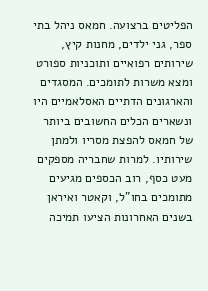הפליטים ברצועה. חמאס ניהל בתי ספר, גני ילדים, מחנות קיץ, שירותים רפואיים ותוכניות ספורט ומצא משרות לתומכים. המסגדים והארגונים הדתיים האסלאמיים היו ונשארים הכלים החשובים ביותר של חמאס להפצת מסריו ולמתן שירותיו. למרות שחבריה מספקים מעט כסף, רוב הכספים מגיעים מתומכים בחו”ל, וקאטר ואיראן בשנים האחרונות הציעו תמיכה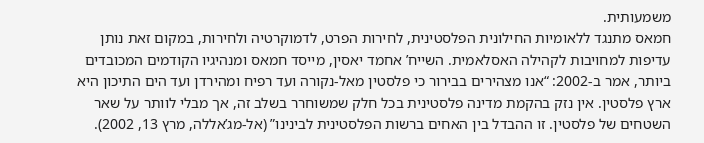משמעותית.
חמאס מתנגד ללאומיות החילונית הפלסטינית, לחירות הפרט, לדמוקרטיה ולחירות, במקום זאת נותן עדיפות למחויבות לקהילה האסלאמית. השייח’ אחמד יאסין, מייסד חמאס ומנהיגיו הקודמים המכובדים ביותר, אמר ב-2002: “אנו מצהירים בבירור כי פלסטין מאל-נקורה ועד רפיח ומהירדן ועד הים התיכון היא ארץ פלסטין. אין נזק בהקמת מדינה פלסטינית בכל חלק שמשוחרר בשלב זה, אך מבלי לוותר על שאר השטחים של פלסטין. זו ההבדל בין האחים ברשות הפלסטינית לבינינו” (אל-מג’אללה, מרץ 13, 2002).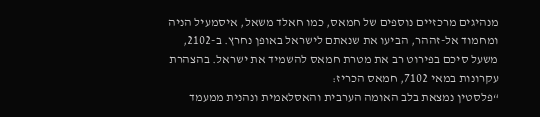מנהיגים מרכזיים נוספים של חמאס, כמו חאלד משאל, איסמעיל הניה ומחמוד אל-זההר, הביעו את שנאתם לישראל באופן נחרץ. ב-2102, משעל סיכם בפירוט רב את מטרת חמאס להשמיד את ישראל. בהצהרת עקרונות במאי 7102, חמאס הכריז:
“פלסטין נמצאת בלב האומה הערבית והאסלאמית ונהנית ממעמד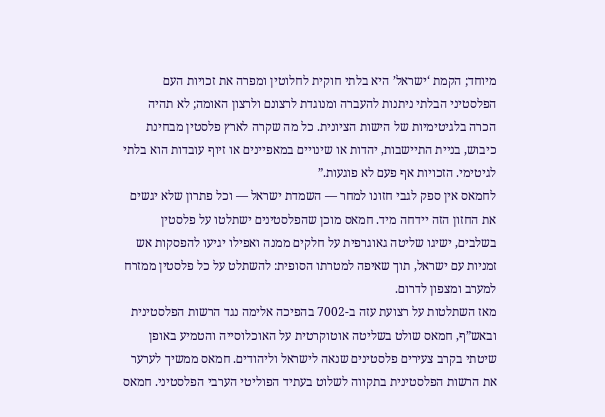מיוחד; הקמת ‘ישראל’ היא בלתי חוקית לחלוטין ומפרה את זכויות העם הפלסטיני הבלתי ניתנות להעברה ומנוגדת לרצונם ולרצון האומה; לא תהיה הכרה בלגיטימיות של הישות הציונית. כל מה שקרה לארץ פלסטין מבחינת כיבוש, בניית התיישבות, יהדות או שינויים במאפיינים או זיוף עובדות הוא בלתי לגיטימי. הזכויות אף פעם לא פוגעות.”
לחמאס אין ספק לגבי חזונו למחר — השמדת ישראל — וכל פתרון שלא יגשים את החזון הזה יידחה מיד. חמאס מוכן שהפלסטינים ישתלטו על פלסטין בשלבים, ישיגו שליטה גאוגרפית על חלקים ממנה ואפילו יגיעו להפסקות אש זמניות עם ישראל, תוך שאיפה למטרתו הסופית: להשתלט על כל פלסטין ממזרח למערב ומצפון לדרום.
מאז השתלטות על רצועת עזה ב-7002 בהפיכה אלימה נגד הרשות הפלסטינית ובאש”ף, חמאס שולט בשליטה אוטוקרטית על האוכלוסייה והטמיע באופן שיטתי בקרב צעירים פלסטינים שנאה לישראל וליהודים. חמאס ממשיך לערער את הרשות הפלסטינית בתקווה לשלוט בעתיד הפוליטי הערבי הפלסטיני. חמאס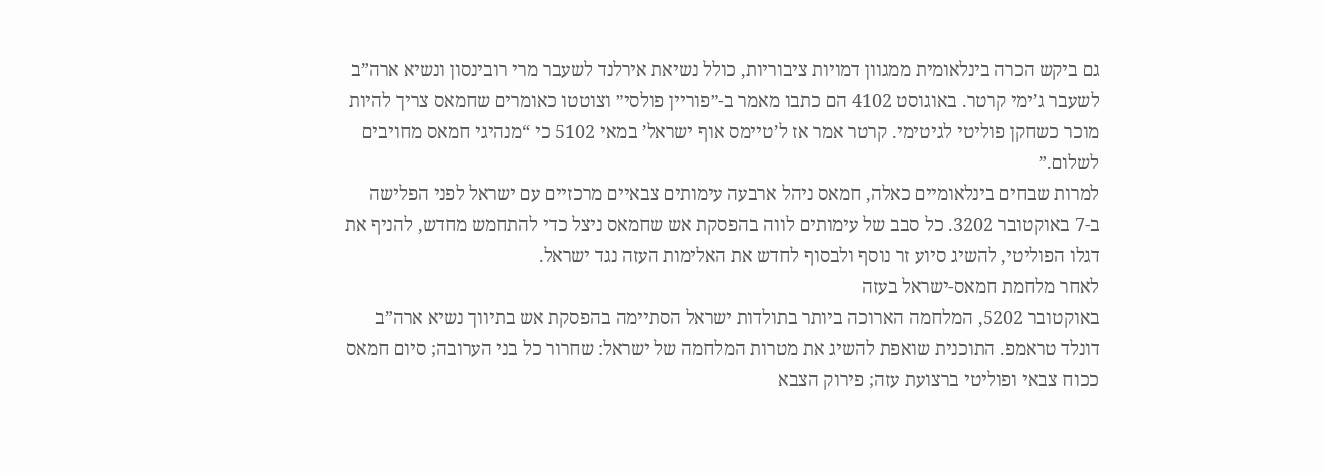גם ביקש הכרה בינלאומית ממגוון דמויות ציבוריות, כולל נשיאת אירלנד לשעבר מרי רובינסון ונשיא ארה”ב לשעבר ג’ימי קרטר. באוגוסט 4102 הם כתבו מאמר ב-״פוריין פולסי״ וצוטטו כאומרים שחמאס צריך להיות מוכר כשחקן פוליטי לגיטימי. קרטר אמר אז ל’טיימס אוף ישראל’ במאי 5102 כי “מנהיגי חמאס מחויבים לשלום.”
למרות שבחים בינלאומיים כאלה, חמאס ניהל ארבעה עימותים צבאיים מרכזיים עם ישראל לפני הפלישה ב-7 באוקטובר 3202. כל סבב של עימותים לווה בהפסקת אש שחמאס ניצל כדי להתחמש מחדש, להניף את דגלו הפוליטי, להשיג סיוע זר נוסף ולבסוף לחדש את האלימות העזה נגד ישראל.
לאחר מלחמת חמאס-ישראל בעזה
באוקטובר 5202, המלחמה הארוכה ביותר בתולדות ישראל הסתיימה בהפסקת אש בתיווך נשיא ארה”ב דונלד טראמפ. התוכנית שואפת להשיג את מטרות המלחמה של ישראל: שחרור כל בני הערובה; סיום חמאס ככוח צבאי ופוליטי ברצועת עזה; פירוק הצבא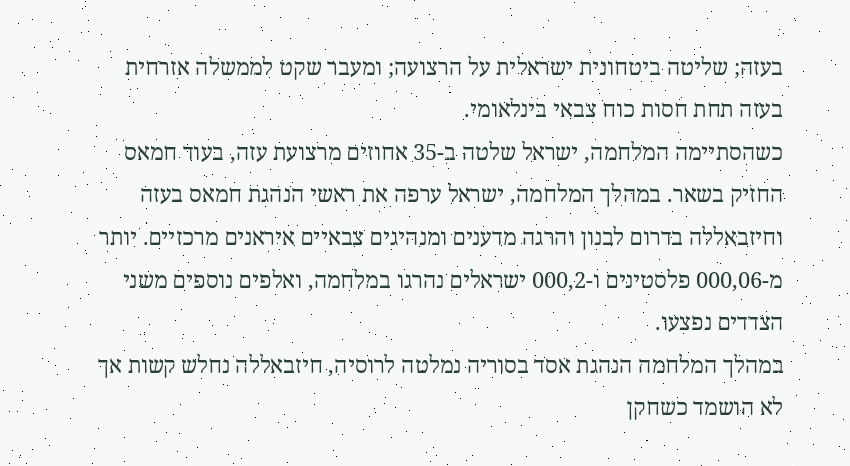בעזה; שליטה ביטחונית ישראלית על הרצועה; ומעבר שקט לממשלה אזרחית בעזה תחת חסות כוח צבאי בינלאומי.
כשהסתיימה המלחמה, ישראל שלטה ב-35 אחוזים מרצועת עזה, בעוד חמאס החזיק בשאר. במהלך המלחמה, ישראל ערפה את ראשי הנהגת חמאס בעזה וחיזבאללה בדרום לבנון והרגה מדענים ומנהיגים צבאיים איראנים מרכזיים. יותר מ-000,06 פלסטינים ו-000,2 ישראלים נהרגו במלחמה, ואלפים נוספים משני הצדדים נפצעו.
במהלך המלחמה הנהגת אסד בסוריה נמלטה לרוסיה, חיזבאללה נחלש קשות אך לא הושמד כשחקן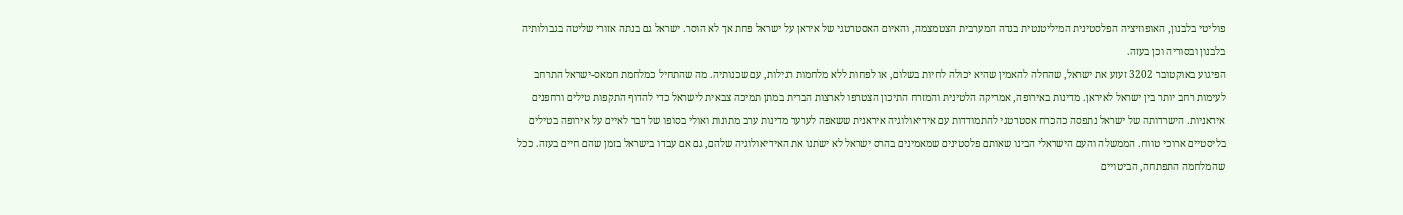פוליטי בלבנון, האופוזיציה הפלסטינית המיליטנטית בגדה המערבית הצטמצמה, והאיום האסטרטגי של איראן על ישראל פחת אך לא הוסר. ישראל גם בנתה אזורי שליטה בגבולותיה בלבנון ובסוריה וכן בעזה.
הפיגוע באוקטובר 3202 זעזע את ישראל, שהחלה להאמין שהיא יכולה לחיות בשלום, או לפחות ללא מלחמות רגילות, עם שכנותיה. מה שהתחיל כמלחמת חמאס-ישראל התרחב לעימות רחב יותר בין ישראל לאיראן. מדינות באירופה, אמריקה הלטינית והמזרח התיכון הצטרפו לארצות הברית במתן תמיכה צבאית לישראל כדי להדוף התקפות טילים ורחפנים איראניות. הישרדותה של ישראל נתפסה כהכרח אסטרטגי להתמודדות עם אידיאולוגיה איראנית ששאפה לערער מדינות ערב מתונות ואולי בסופו של דבר לאיים על אירופה בטילים בליסטיים ארוכי טווח. הממשלה והעם הישראלי הבינו שאותם פלסטינים שמאמינים בהרס ישראל לא ישתנו את האידיאולוגיה שלהם, גם אם עבדו בישראל בזמן שהם חיים בעזה. ככל שהמלחמה התפתחה, הביטויים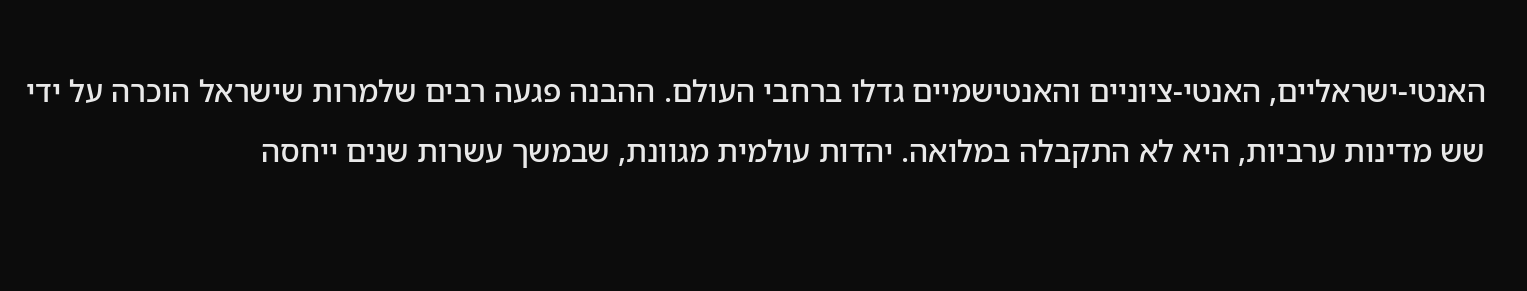האנטי-ישראליים, האנטי-ציוניים והאנטישמיים גדלו ברחבי העולם. ההבנה פגעה רבים שלמרות שישראל הוכרה על ידי שש מדינות ערביות, היא לא התקבלה במלואה. יהדות עולמית מגוונת, שבמשך עשרות שנים ייחסה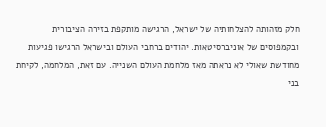חלק מזהותה להצלחותיה של ישראל, הרגישה מותקפת בזירה הציבורית ובקמפוסים של אוניברסיטאות. יהודים ברחבי העולם ובישראל הרגישו פגיעות מחודשת שאולי לא נראתה מאז מלחמת העולם השנייה. עם זאת, המלחמה, לקיחת בני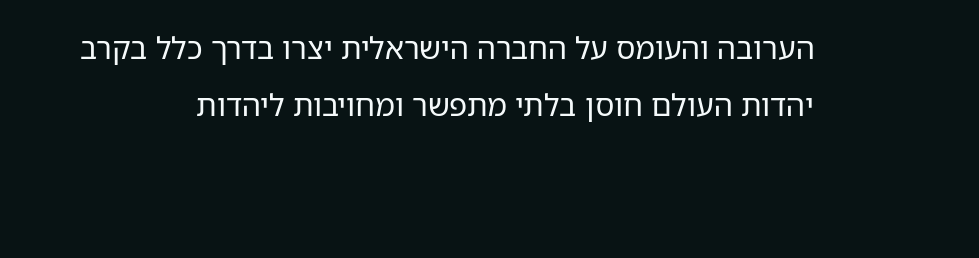הערובה והעומס על החברה הישראלית יצרו בדרך כלל בקרב יהדות העולם חוסן בלתי מתפשר ומחויבות ליהדות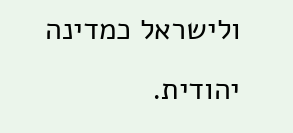ולישראל כמדינה יהודית.